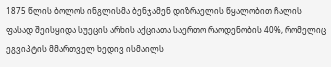1875 წლის ბოლოს ინგლისმა ბენჯამენ დიზრაელის წყალობით ჩალის ფასად შეისყიდა სუეცის არხის აქციათა საერთო რაოდენობის 40%, რომელიც ეგვიპტის მმართველ ხედივ ისმაილს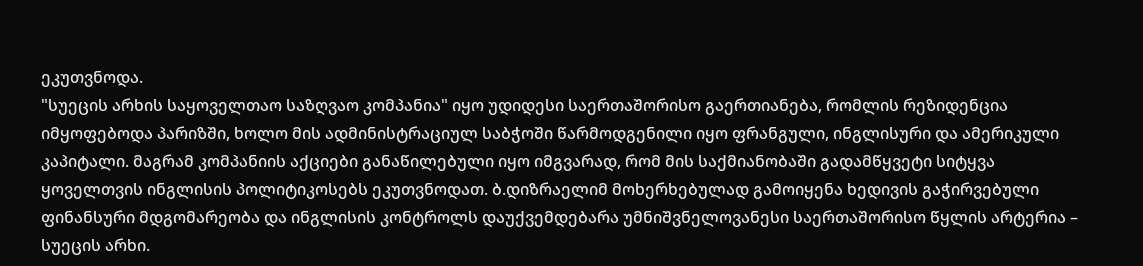ეკუთვნოდა.
"სუეცის არხის საყოველთაო საზღვაო კომპანია" იყო უდიდესი საერთაშორისო გაერთიანება, რომლის რეზიდენცია იმყოფებოდა პარიზში, ხოლო მის ადმინისტრაციულ საბჭოში წარმოდგენილი იყო ფრანგული, ინგლისური და ამერიკული კაპიტალი. მაგრამ კომპანიის აქციები განაწილებული იყო იმგვარად, რომ მის საქმიანობაში გადამწყვეტი სიტყვა ყოველთვის ინგლისის პოლიტიკოსებს ეკუთვნოდათ. ბ.დიზრაელიმ მოხერხებულად გამოიყენა ხედივის გაჭირვებული ფინანსური მდგომარეობა და ინგლისის კონტროლს დაუქვემდებარა უმნიშვნელოვანესი საერთაშორისო წყლის არტერია – სუეცის არხი.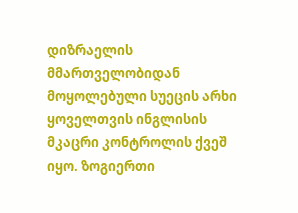დიზრაელის მმართველობიდან მოყოლებული სუეცის არხი ყოველთვის ინგლისის მკაცრი კონტროლის ქვეშ იყო. ზოგიერთი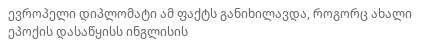ევროპელი დიპლომატი ამ ფაქტს განიხილავდა, როგორც ახალი ეპოქის დასაწყისს ინგლისის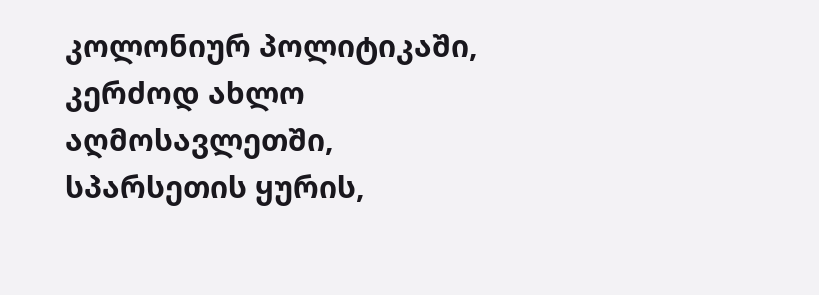კოლონიურ პოლიტიკაში, კერძოდ ახლო აღმოსავლეთში, სპარსეთის ყურის,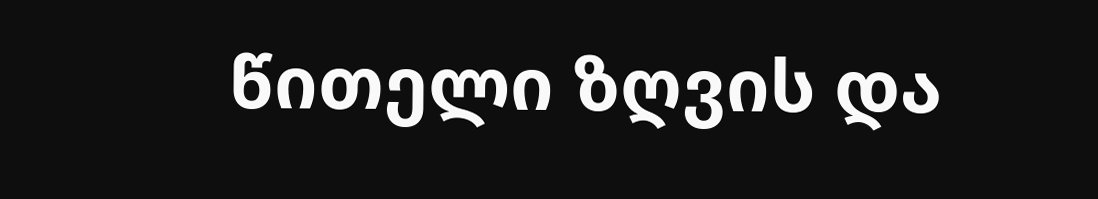წითელი ზღვის და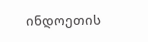ინდოეთის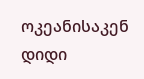ოკეანისაკენ დიდი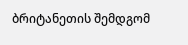ბრიტანეთის შემდგომ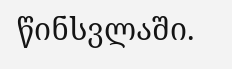წინსვლაში.